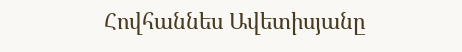Հովհաննես Ավետիսյանը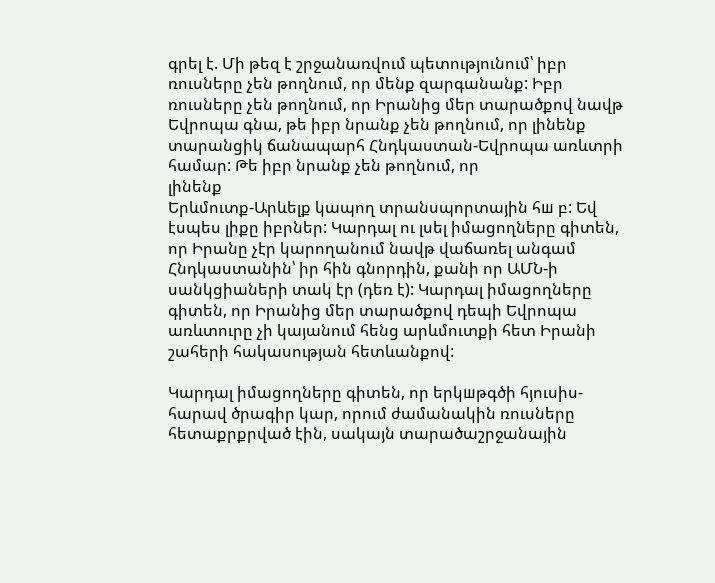գրել է. Մի թեզ է շրջանառվում պետությունում՝ իբր ռուսները չեն թողնում, որ մենք զարգանանք: Իբր ռուսները չեն թողնում, որ Իրանից մեր տարածքով նավթ Եվրոպա գնա, թե իբր նրանք չեն թողնում, որ լինենք տարանցիկ ճանապարհ Հնդկաստան-Եվրոպա առևտրի համար: Թե իբր նրանք չեն թողնում, որ
լինենք
Երևմուտք-Արևելք կապող տրանսպորտային հш բ: Եվ էսպես լիքը իբրներ: Կարդալ ու լսել իմացողները գիտեն, որ Իրանը չէր կարողանում նավթ վաճառել անգամ Հնդկաստանին՝ իր հին գնորդին, քանի որ ԱՄՆ-ի սանկցիաների տակ էր (դեռ է): Կարդալ իմացողները գիտեն, որ Իրանից մեր տարածքով դեպի Եվրոպա առևտուրը չի կայանում հենց արևմուտքի հետ Իրանի շահերի հակասության հետևանքով:

Կարդալ իմացողները գիտեն, որ երկшթգծի հյուսիս-հարավ ծրագիր կար, որում ժամանակին ռուսները հետաքրքրված էին, սակայն տարածաշրջանային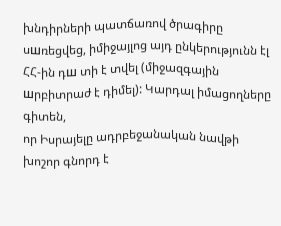խնդիրների պատճառով ծրագիրը սшռեցվեց, իմիջայլոց այդ ընկերությունն էլ ՀՀ-ին դш տի է տվել (միջազգային шրբիտրաժ է դիմել): Կարդալ իմացողները գիտեն,
որ Իսրայելը ադրբեջանական նավթի խոշոր գնորդ է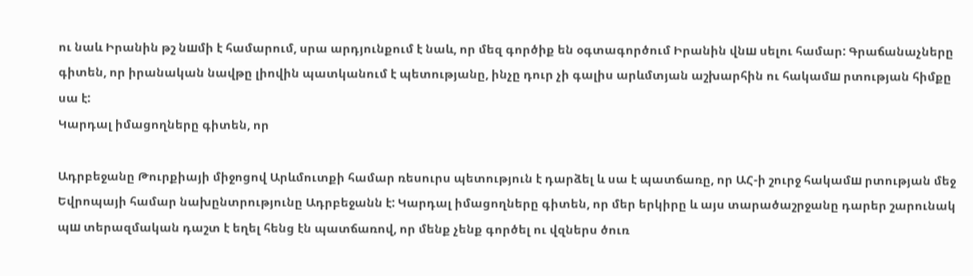ու նաև Իրանին թշ նшմի է համարում, սրա արդյունքում է նաև, որ մեզ գործիք են օգտագործում Իրանին վնш սելու համար: Գրաճանաչները գիտեն, որ իրանական նավթը լիովին պատկանում է պետությանը, ինչը դուր չի գալիս արևմտյան աշխարհին ու հակամш րտության հիմքը սա է:
Կարդալ իմացողները գիտեն, որ

Ադրբեջանը Թուրքիայի միջոցով Արևմուտքի համար ռեսուրս պետություն է դարձել և սա է պատճառը, որ ԱՀ-ի շուրջ հակամш րտության մեջ Եվրոպայի համար նախընտրությունը Ադրբեջանն է: Կարդալ իմացողները գիտեն, որ մեր երկիրը և այս տարածաշրջանը դարեր շարունակ պш տերազմական դաշտ է եղել հենց էն պատճառով, որ մենք չենք գործել ու վզներս ծուռ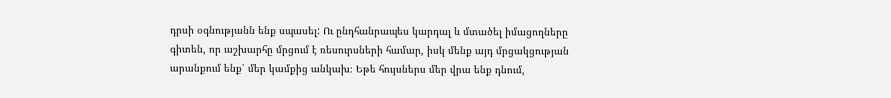դրսի օգնությանն ենք սպասել: Ու ընդհանրապես կարդալ և մտածել իմացողները գիտեն, որ աշխարհը մրցում է ռեսուրսների համար, իսկ մենք այդ մրցակցության արանքում ենք՝ մեր կամքից անկախ։ Եթե հույսներս մեր վրա ենք դնում,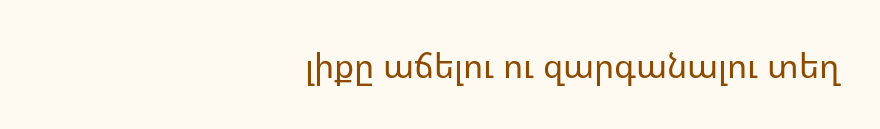լիքը աճելու ու զարգանալու տեղ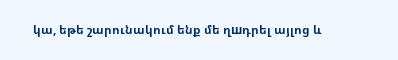կա, եթե շարունակում ենք մե ղшդրել այլոց և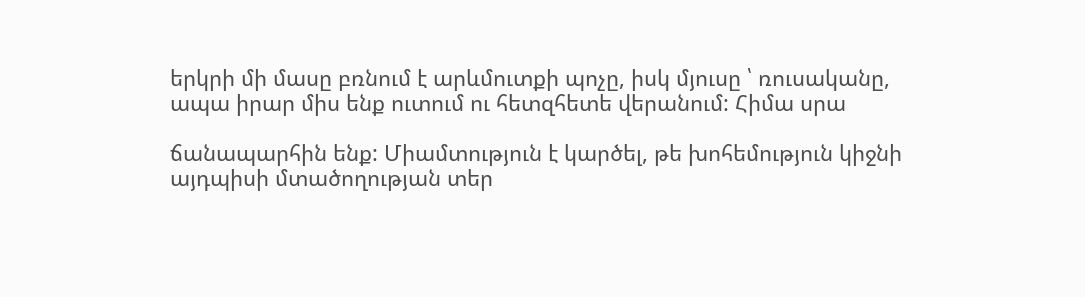երկրի մի մասը բռնում է արևմուտքի պոչը, իսկ մյուսը ՝ ռուսականը, ապա իրար միս ենք ուտում ու հետզհետե վերանում: Հիմա սրա

ճանապարհին ենք: Միամտություն է կարծել, թե խոհեմություն կիջնի այդպիսի մտածողության տեր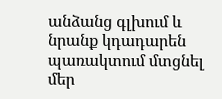անձանց գլխում և նրանք կդադարեն պառակտում մտցնել մեր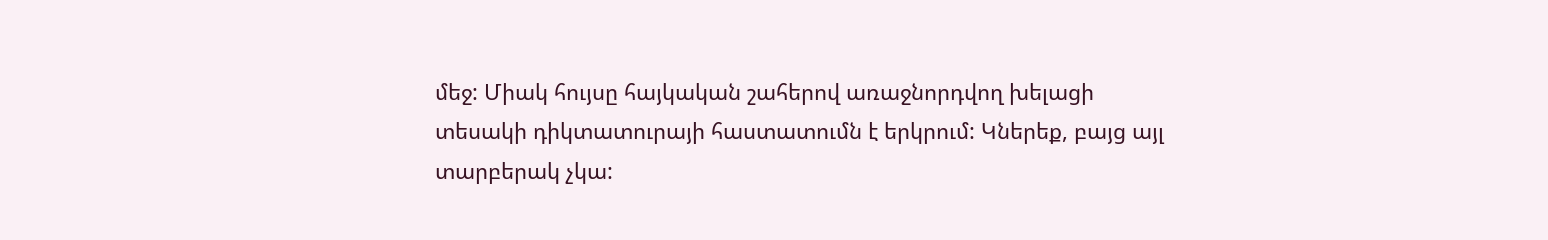մեջ: Միակ հույսը հայկական շահերով առաջնորդվող խելացի տեսակի դիկտատուրայի հաստատումն է երկրում: Կներեք, բայց այլ տարբերակ չկա: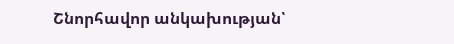Շնորհավոր անկախության՝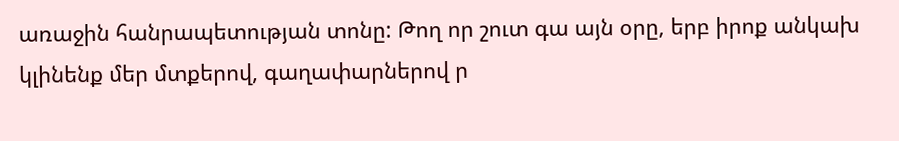առաջին հանրապետության տոնը: Թող որ շուտ գա այն օրը, երբ իրոք անկախ կլինենք մեր մտքերով, գաղափարներով ր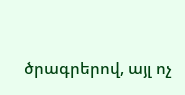ծրագրերով, այլ ոչ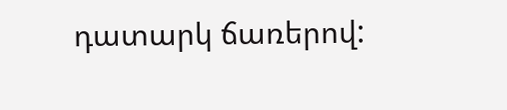դատարկ ճառերով: